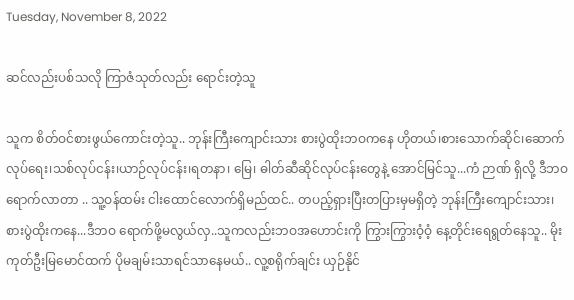Tuesday, November 8, 2022

ဆင်လည်းပစ်သလို ကြာဇံသုတ်လည်း ရောင်းတဲ့သူ

သူက စိတ်ဝင်စားဖွယ်ကောင်းတဲ့သူ.. ဘုန်းကြီးကျောင်းသား စားပွဲထိုးဘဝကနေ ဟိုတယ်၊စားသောက်ဆိုင်၊ဆောက်လုပ်ရေး၊သစ်လုပ်ငန်း၊ယာဉ်လုပ်ငန်း၊ရတနာ၊ မြေ၊ ဓါတ်ဆီဆိုင်လုပ်ငန်းတွေနဲ့ အောင်မြင်သူ...ကံ ဉာဏ် ရှိလို့ ဒီဘဝ ရောက်လာတာ .. သူ့ဝန်ထမ်း ငါးထောင်လောက်ရှိမည်ထင်.. တပည့်ရှားပြီးတပြားမှမရှိတဲ့ ဘုန်းကြီးကျောင်းသား၊ စားပွဲထိုးကနေ...ဒီဘဝ ရောက်ဖို့မလွယ်လှ..သူကလည်းဘဝအဟောင်းကို ကြွားကြွားဝံ့ဝံ့ နေ့တိုင်းရေရွတ်နေသူ.. မိုးကုတ်ဦးမြမောင်ထက် ပိုမချမ်းသာရင်သာနေမယ်.. လူ့စရိုက်ချင်း ယှဉ်နိုင်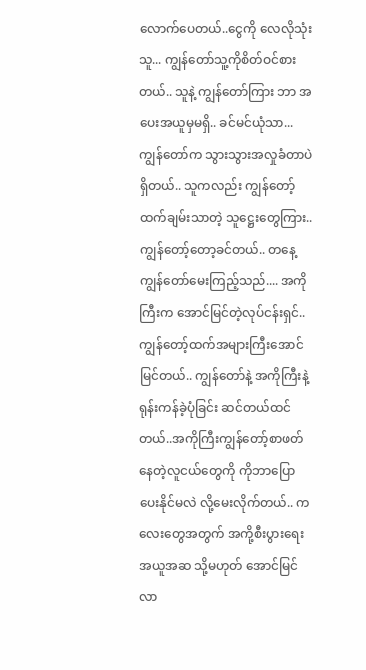လောက်ပေတယ်..ငွေကို လေလိုသုံးသူ... ကျွန်တော်သူ့ကိုစိတ်ဝင်စားတယ်.. သူနဲ့ ကျွန်တော်ကြား ဘာ အပေးအယူမှမရှိ.. ခင်မင်ယုံသာ... ကျွန်တော်က သွားသွားအလှုခံတာပဲရှိတယ်.. သူကလည်း ကျွန်တော့်ထက်ချမ်းသာတဲ့ သူဋ္ဌေးတွေကြား.. ကျွန်တော့်တော့ခင်တယ်.. တနေ့ ကျွန်တော်မေးကြည့်သည်.... အကိုကြီးက အောင်မြင်တဲ့လုပ်ငန်းရှင်.. ကျွန်တော့်ထက်အများကြီးအောင်မြင်တယ်.. ကျွန်တော်နဲ့ အကိုကြီးနဲ့ရုန်းကန်ခဲ့ပုံခြင်း ဆင်တယ်ထင်တယ်..အကိုကြီးကျွန်တော့်စာဖတ်နေတဲ့လူငယ်တွေကို ကိုဘာပြောပေးနိုင်မလဲ လို့မေးလိုက်တယ်.. ကလေးတွေအတွက် အကို့စီးပွားရေး အယူအဆ သို့မဟုတ် အောင်မြင်လာ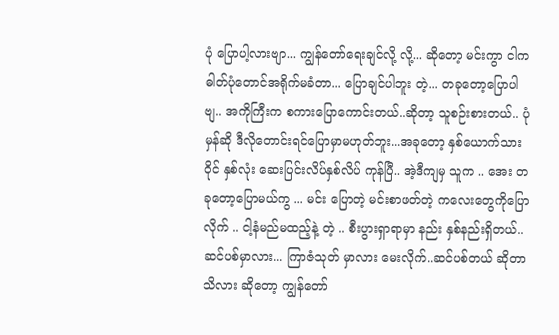ပုံ ပြောပါ့လားဗျာ... ကျွန်တော်ရေးချင်လို့ လို့... ဆိုတော့ မင်းကွာ ငါက ဓါတ်ပုံတောင်အရိုက်မခံတာ... ပြောချင်ပါဘူး တဲ့... တခုတော့ပြောပါဗျ.. အကိုကြီးက စကားပြောကောင်းတယ်..ဆိုတာ့ သူစဉ်းစားတယ်.. ပုံမှန်ဆို ဒီလိုတောင်းရင်ပြောမှာမဟုတ်ဘူး...အခုတော့ နှစ်ယောက်သား ဝိုင် နှစ်လုံး ဆေးပြင်းလိပ်နှစ်လိပ် ကုန်ပြီ.. အဲ့ဒီကျမှ သူက .. အေး တခုတော့ပြောမယ်ကွ ... မင်း ပြောတဲ့ မင်းစာဖတ်တဲ့ ကလေးတွေကိုပြောလိုက် .. ငါ့နံမည်မထည့်နဲ့ တဲ့ .. စီးပွားရှာရာမှာ နည်း နှစ်နည်းရှိတယ်.. ဆင်ပစ်မှာလား... ကြာဇံသုတ် မှာလား မေးလိုက်..ဆင်ပစ်တယ် ဆိုတာသိလား ဆိုတော့ ကျွန်တော်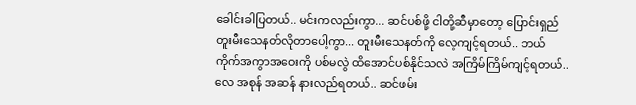ခေါင်းခါပြတယ်.. မင်းကလည်းကွာ... ဆင်ပစ်ဖို့ ငါတို့ဆီမှာတော့ ပြောင်းရှည်တူးမီးသေနတ်လိုတာပေါ့ကွာ... တူးမီးသေနတ်ကို လေ့ကျင့်ရတယ်.. ဘယ်ကိုက်အကွာအဝေးကို ပစ်မလွဲ ထိအောင်ပစ်နိုင်သလဲ အကြိမ်ကြိမ်ကျင့်ရတယ်.. လေ အစုန် အဆန် နားလည်ရတယ်.. ဆင်ဖမ်း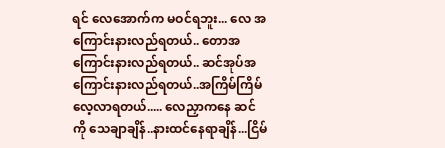ရင် လေအောက်က မဝင်ရဘူး... လေ အကြောင်းနားလည်ရတယ်.. တောအကြောင်းနားလည်ရတယ်.. ဆင်အုပ်အကြောင်းနားလည်ရတယ်..အကြိမ်ကြိမ်လေ့လာရတယ်..... လေညှာကနေ ဆင် ကို သေချာချိန်..နားထင်နေရာချိန်...ငြိမ်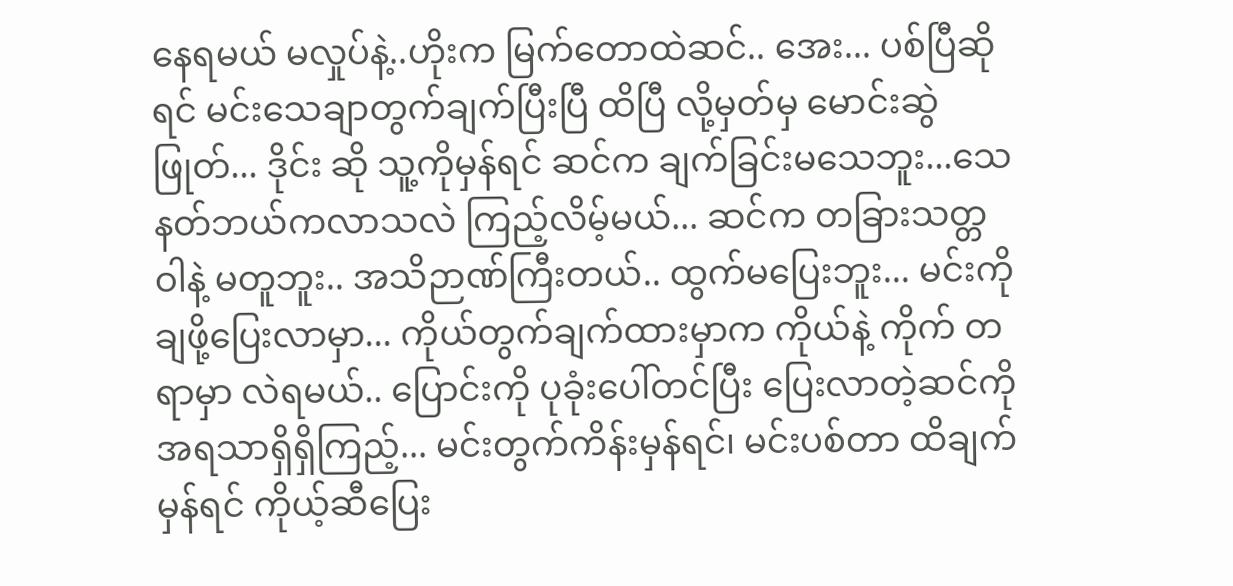နေရမယ် မလှုပ်နဲ့..ဟိုးက မြက်တောထဲဆင်.. အေး... ပစ်ပြီဆိုရင် မင်းသေချာတွက်ချက်ပြီးပြီ ထိပြီ လို့မှတ်မှ မောင်းဆွဲဖြုတ်... ဒိုင်း ဆို သူ့ကိုမှန်ရင် ဆင်က ချက်ခြင်းမသေဘူး...သေနတ်ဘယ်ကလာသလဲ ကြည့်လိမ့်မယ်... ဆင်က တခြားသတ္တဝါနဲ့ မတူဘူး.. အသိဉာဏ်ကြီးတယ်.. ထွက်မပြေးဘူး... မင်းကို ချဖို့ပြေးလာမှာ... ကိုယ်တွက်ချက်ထားမှာက ကိုယ်နဲ့ ကိုက် တရာမှာ လဲရမယ်.. ပြောင်းကို ပုခုံးပေါ်တင်ပြီး ပြေးလာတဲ့ဆင်ကိုအရသာရှိရှိကြည့်... မင်းတွက်ကိန်းမှန်ရင်၊ မင်းပစ်တာ ထိချက်မှန်ရင် ကိုယ့်ဆီပြေး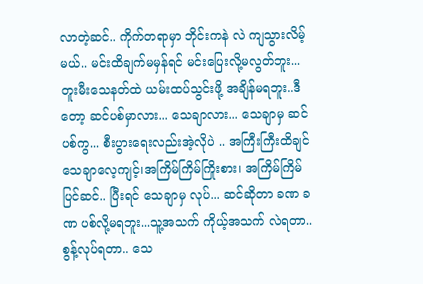လာတဲ့ဆင်.. ကိုက်တရာမှာ ဘိုင်းကနဲ လဲ ကျသွားလိမ့်မယ်.. မင်းထိချက်မမှန်ရင် မင်းပြေးလို့မလွတ်ဘူး... တူးမီးသေနတ်ထဲ ယမ်းထပ်သွင်းဖို့ အချိန်မရဘူး..ဒီတော့ ဆင်ပစ်မှာလား... သေချာလား... သေချာမှ ဆင်ပစ်ကွ... စီးပွားရေးလည်းအဲ့လိုပဲ .. အကြီးကြီးထိချင် သေချာလေ့ကျင့်၊အကြိမ်ကြိမ်ကြိုးစား၊ အကြိမ်ကြိမ်ပြင်ဆင်.. ပြီးရင် သေချာမှ လုပ်... ဆင်ဆိုတာ ခဏ ခဏ ပစ်လို့မရဘူး...သူ့အသက် ကိုယ့်အသက် လဲရတာ.. စွန့်လုပ်ရတာ.. သေ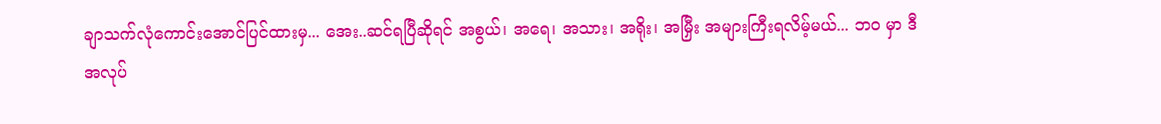ချာသက်လုံကောင်းအောင်ပြင်ထားမှ... အေး..ဆင်ရပြီဆိုရင် အစွယ်၊ အရေ၊ အသား၊ အရိုး၊ အမြှီး အများကြီးရလိမ့်မယ်... ဘဝ မှာ ဒီအလုပ်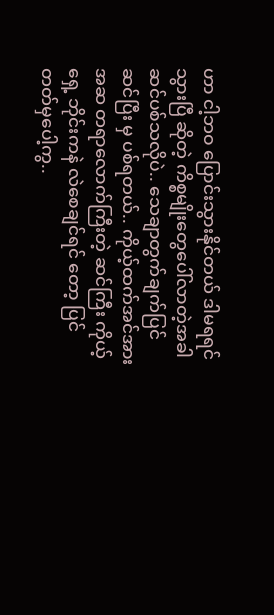ဟာ ငါ့ဘဝ ပြောင်းသွားနိုင်တယ် ဒါမရရင် သွားပြီ ဆိုတဲ့ ကိစ္စမျိုးတွေပေါ်လာတဲ့အခါ ဆင်ပစ်သလိုပဲ.. သေချာတွက်ချက်ပြင်ဆင်ပြီး မှ ပစ်ရတယ်.. ကိုယ့်ထက်အင်အား အဆ တရာလောက်ကြီးတဲ့ ဆင်ကြီး ကိုယ့်ရှေ့ ဘိုင်းကနဲ လဲစေချင်ရင် တော့ ပြင်တတ်မှပေါ့ကွ..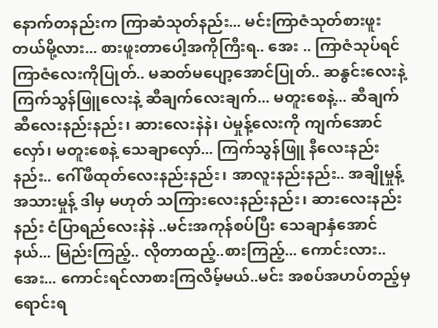နောက်တနည်းက ကြာဆံသုတ်နည်း... မင်းကြာဇံသုတ်စားဖူးတယ်မို့လား... စားဖူးတာပေါ့အကိုကြီးရ.. အေး .. ကြာဇံသုပ်ရင် ကြာဇံလေးကိုပြုတ်.. မဆတ်မပျော့အောင်ပြုတ်.. ဆနွင်းလေးနဲ့ ကြက်သွန်ဖြူလေးနဲ့ ဆီချက်လေးချက်... မတူးစေနဲ့... ဆီချက်ဆီလေးနည်းနည်း၊ ဆားလေးနဲနဲ၊ ပဲမှုန့်လေးကို ကျက်အောင်လှော်၊ မတူးစေနဲ့ သေချာလှော်... ကြက်သွန်ဖြူ နီလေးနည်းနည်း.. ဂေါ်ဖီထုတ်လေးနည်းနည်း၊ အာလူးနည်းနည်း.. အချိုမှုန့် အသားမှုန့် ဒါမှ မဟုတ် သကြားလေးနည်းနည်း၊ ဆားလေးနည်းနည်း ငံပြာရည်လေးနဲနဲ ..မင်းအကုန်စပ်ပြီး သေချာနှံအောင်နယ်... မြည်းကြည့်.. လိုတာထည့်..စားကြည့်... ကောင်းလား.. အေး... ကောင်းရင်လာစားကြလိမ့်မယ်..မင်း အစပ်အဟပ်တည့်မှ ရောင်းရ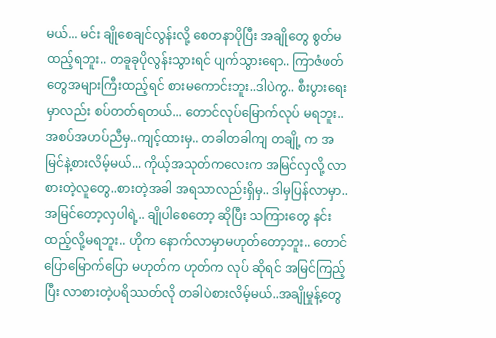မယ်... မင်း ချိုစေချင်လွန်းလို့ စေတနာပိုပြီး အချိုတွေ စွတ်မထည့်ရဘူး.. တခူခုပိုလွန်းသွားရင် ပျက်သွားရော.. ကြာဇံဖတ်တွေအများကြီးထည့်ရင် စားမကောင်းဘူး..ဒါပဲကွ.. စီးပွားရေးမှာလည်း စပ်တတ်ရတယ်... တောင်လုပ်မြောက်လုပ် မရဘူး.. အစပ်အဟပ်ညီမှ..ကျင့်ထားမှ.. တခါတခါကျ တချို့ က အမြင်နဲ့စားလိမ့်မယ်... ကိုယ့်အသုတ်ကလေးက အမြင်လှလို့ လာစားတဲ့လူတွေ..စားတဲ့အခါ အရသာလည်းရှိမှ.. ဒါမှပြန်လာမှာ.. အမြင်တော့လှပါရဲ့.. ချိုပါစေတော့ ဆိုပြီး သကြားတွေ နင်းထည့်လို့မရဘူး.. ဟိုက နောက်လာမှာမဟုတ်တော့ဘူး.. တောင်ပြောမြောက်ပြော မဟုတ်က ဟုတ်က လုပ် ဆိုရင် အမြင်ကြည့်ပြီး လာစားတဲ့ပရိဿတ်လို တခါပဲစားလိမ့်မယ်..အချိုမှုန့်တွေ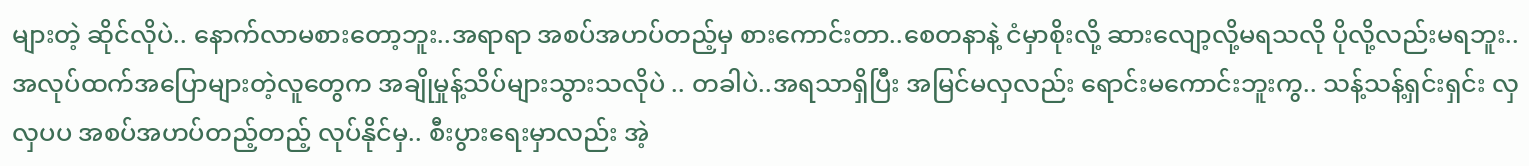များတဲ့ ဆိုင်လိုပဲ.. နောက်လာမစားတော့ဘူး..အရာရာ အစပ်အဟပ်တည့်မှ စားကောင်းတာ..စေတနာနဲ့ ငံမှာစိုးလို့ ဆားလျော့လို့မရသလို ပိုလို့လည်းမရဘူး.. အလုပ်ထက်အပြောများတဲ့လူတွေက အချိုမှုန့်သိပ်များသွားသလိုပဲ .. တခါပဲ..အရသာရှိပြီး အမြင်မလှလည်း ရောင်းမကောင်းဘူးကွ.. သန့်သန့်ရှင်းရှင်း လှလှပပ အစပ်အဟပ်တည့်တည့် လုပ်နိုင်မှ.. စီးပွားရေးမှာလည်း အဲ့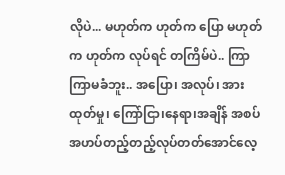လိုပဲ... မဟုတ်က ဟုတ်က ပြော မဟုတ်က ဟုတ်က လုပ်ရင် တကြိမ်ပဲ.. ကြာကြာမခံဘူး.. အပြော၊ အလုပ်၊ အားထုတ်မှု၊ ကြော်ငြာ၊နေရာ၊အချိန် အစပ်အဟပ်တည့်တည့်လုပ်တတ်အောင်လေ့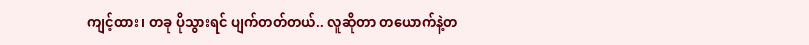ကျင့်ထား၊ တခု ပိုသွားရင် ပျက်တတ်တယ်.. လူဆိုတာ တယောက်နဲ့တ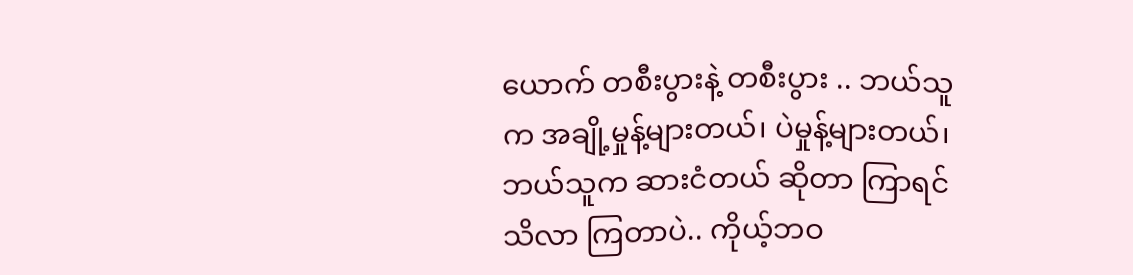ယောက် တစီးပွားနဲ့ တစီးပွား .. ဘယ်သူ က အချို့မှုန့်များတယ်၊ ပဲမှုန့်များတယ်၊ ဘယ်သူက ဆားငံတယ် ဆိုတာ ကြာရင် သိလာ ကြတာပဲ.. ကိုယ့်ဘဝ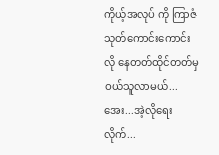ကိုယ့်အလုပ် ကို ကြာဇံသုတ်ကောင်းကောင်းလို နေတတ်ထိုင်တတ်မှ ဝယ်သူလာမယ်... အေး...အဲ့လိုရေးလိုက်...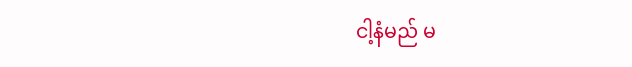ငါ့နံမည် မ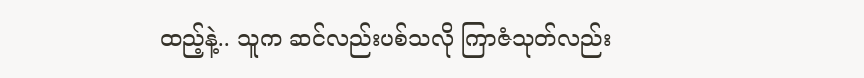ထည့်နဲ့.. သူက ဆင်လည်းပစ်သလို ကြာဇံသုတ်လည်း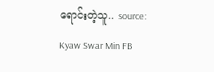ရောင်းတဲ့သူ.. source: Kyaw Swar Min FB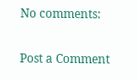No comments:

Post a Comment